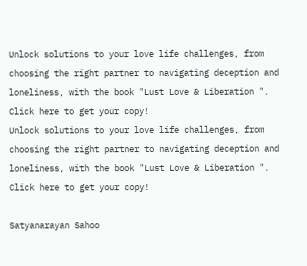Unlock solutions to your love life challenges, from choosing the right partner to navigating deception and loneliness, with the book "Lust Love & Liberation ". Click here to get your copy!
Unlock solutions to your love life challenges, from choosing the right partner to navigating deception and loneliness, with the book "Lust Love & Liberation ". Click here to get your copy!

Satyanarayan Sahoo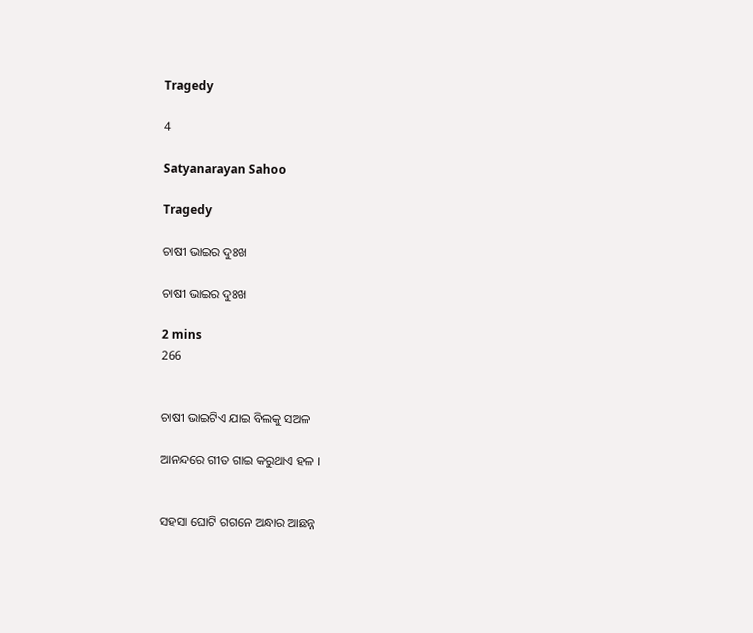Tragedy

4

Satyanarayan Sahoo

Tragedy

ଚାଷୀ ଭାଇର ଦୁଃଖ

ଚାଷୀ ଭାଇର ଦୁଃଖ

2 mins
266


ଚାଷୀ ଭାଇଟିଏ ଯାଇ ବିଲକୁ ସଅଳ

ଆନନ୍ଦରେ ଗୀତ ଗାଇ କରୁଥାଏ ହଳ ।


ସହସା ଘୋଟି ଗଗନେ ଅନ୍ଧାର ଆଛନ୍ନ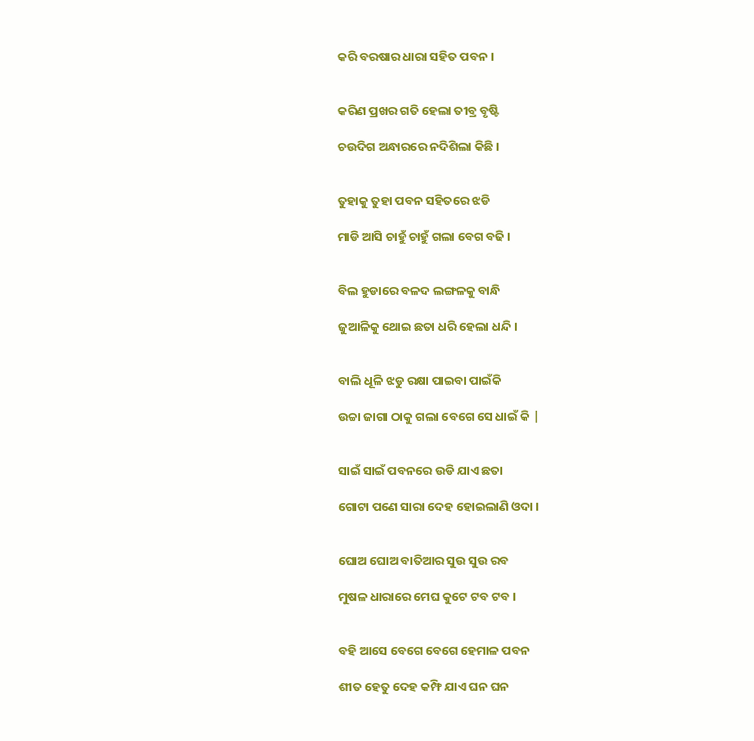କରି ବରଷାର ଧାରା ସହିତ ପବନ ।


କରିଣ ପ୍ରଖର ଗତି ହେଲା ତୀବ୍ର ବୃଷ୍ଟି

ଚଉଦିଗ ଅନ୍ଧାରରେ ନଦିଶିଲା କିଛି ।


ତୁହାକୁ ତୁହା ପବନ ସହିତରେ ଝଡି

ମାଡି ଆସି ଚାହୁଁ ଚାହୁଁ ଗଲା ବେଗ ବଢି ।


ବିଲ ହୁଡାରେ ବଳଦ ଲଙ୍ଗଳକୁ ବାନ୍ଧି

ଜୁଆଳିକୁ ଥୋଇ ଛତା ଧରି ହେଲା ଧନ୍ଦି ।


ବାଲି ଧୂଳି ଝଡୁ ରକ୍ଷା ପାଇବା ପାଇଁକି

ଉଚ୍ଚା ଜାଗା ଠାକୁ ଗଲା ବେଗେ ସେ ଧାଇଁ କି |


ସାଇଁ ସାଇଁ ପବନରେ ଉଡି ଯାଏ ଛତା

ଗୋଟା ପଣେ ସାରା ଦେହ ହୋଇଲାଣି ଓଦା ।


ଘୋଅ ଘୋଅ ବାତିଆର ସୁଉ ସୁଉ ରବ

ମୁଷଳ ଧାରାରେ ମେଘ କୁଟେ ଟବ ଟବ ।


ବହି ଆସେ ବେଗେ ବେଗେ ହେମାଳ ପବନ

ଶୀତ ହେତୁ ଦେହ କମ୍ଫି ଯାଏ ଘନ ଘନ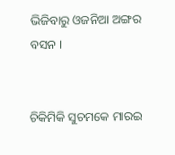ଭିଜିବାରୁ ଓଜନିଆ ଅଙ୍ଗର ବସନ ।


ଚିକିମିକି ସୁଚମକେ ମାରଇ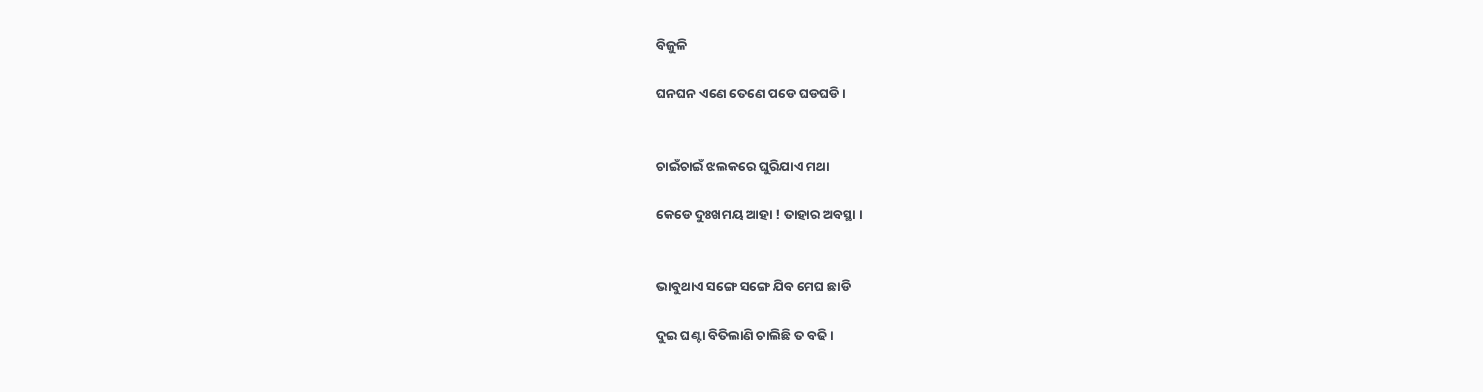ବିଜୁଳି

ଘନଘନ ଏଣେ ତେଣେ ପଡେ ଘଡଘଡି ।


ଚାଇଁଚାଇଁ ଝଲକରେ ଘୁରିଯାଏ ମଥା

କେଡେ ଦୁଃଖମୟ ଆହା ! ତାହାର ଅବସ୍ଥା ।


ଭାବୁଥାଏ ସଙ୍ଗେ ସଙ୍ଗେ ଯିବ ମେଘ ଛାଡି

ଦୁଇ ଘଣ୍ଟା ବିତିଲାଣି ଚାଲିଛି ତ ବଢି ।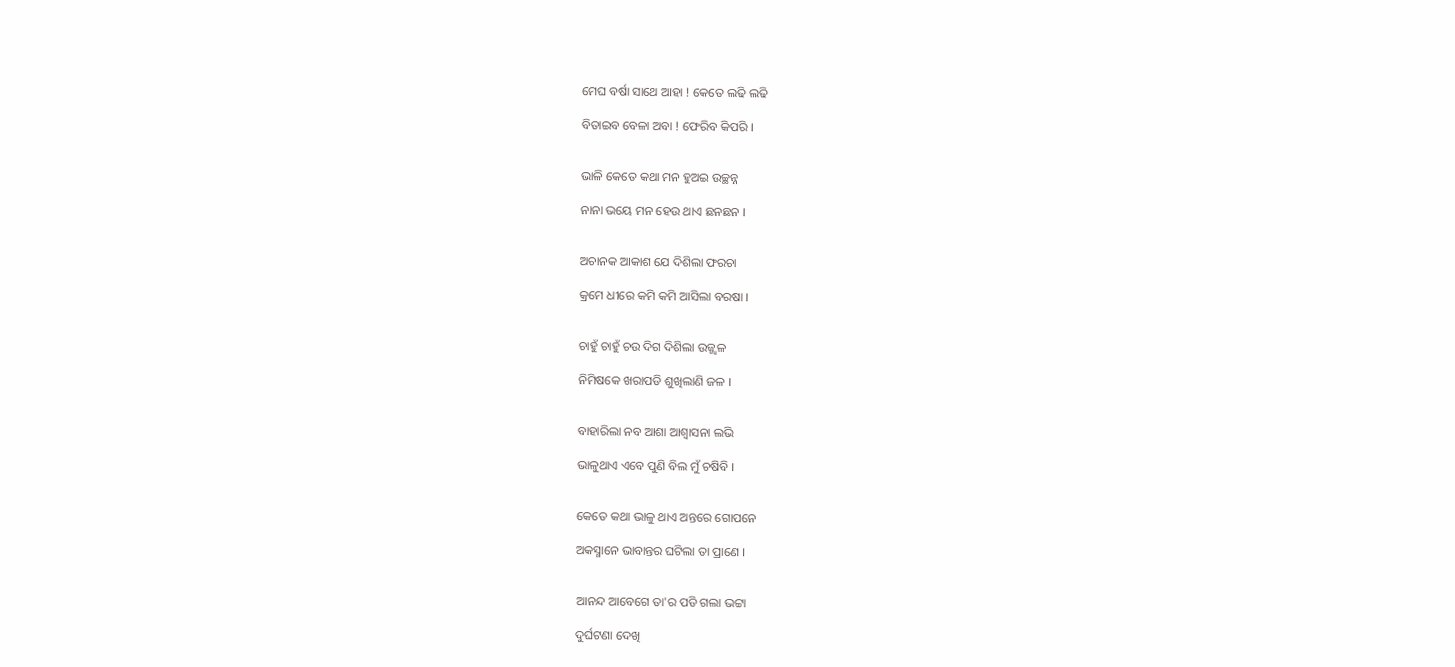ମେଘ ବର୍ଷା ସାଥେ ଆହା ! କେତେ ଲଢି ଲଢି

ବିତାଇବ ବେଳା ଅବା ! ଫେରିବ କିପରି ।


ଭାଳି କେତେ କଥା ମନ ହୁଅଇ ଉଚ୍ଛନ୍ନ

ନାନା ଭୟେ ମନ ହେଉ ଥାଏ ଛନଛନ ।


ଅଚାନକ ଆକାଶ ଯେ ଦିଶିଲା ଫରଚା

କ୍ରମେ ଧୀରେ କମି କମି ଆସିଲା ବରଷା ।


ଚାହୁଁ ଚାହୁଁ ଚଉ ଦିଗ ଦିଶିଲା ଉଜ୍ଜ୍ୱଳ

ନିମିଷକେ ଖରାପଡି ଶୁଖିଲାଣି ଜଳ ।


ବାହାରିଲା ନବ ଆଶା ଆଶ୍ୱାସନା ଲଭି

ଭାଳୁଥାଏ ଏବେ ପୁଣି ବିଲ ମୁଁ ଚଷିବି ।


କେତେ କଥା ଭାଳୁ ଥାଏ ଅନ୍ତରେ ଗୋପନେ

ଅକସ୍ମାନେ ଭାବାନ୍ତର ଘଟିଲା ତା ପ୍ରାଣେ ।


ଆନନ୍ଦ ଆବେଗେ ତା'ର ପଡି ଗଲା ଭଟ୍ଟା

ଦୁର୍ଘଟଣା ଦେଖି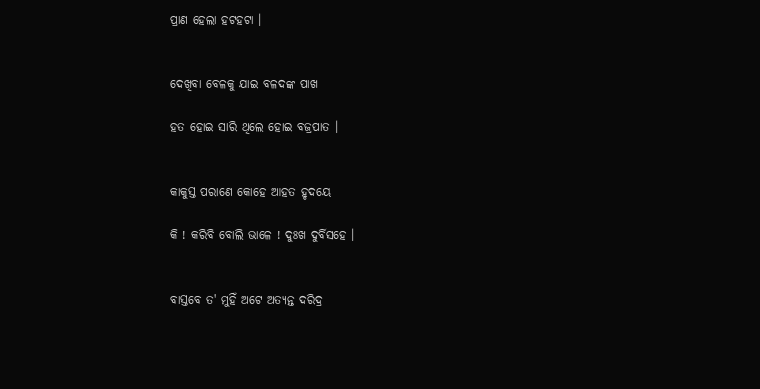ପ୍ରାଣ ହେଲା ହଟହଟା ।


ଦେଖିବା ବେଳକୁ ଯାଇ ବଳଦଙ୍କ ପାଖ

ହତ ହୋଇ ସାରି ଥିଲେ ହୋଇ ବଜ୍ରପାତ ।


କାକୁସ୍ତ ପରାଣେ କୋହେ ଆହତ ହୃଦୟେ

କି ! କରିବି ବୋଲି ଭାଳେ ! ଦୁଃଖ ଦୁର୍ବିସହେ ।


ବାସ୍ତବେ ତ' ମୁହିଁ ଅଟେ ଅତ୍ୟନ୍ତ ଦରିଦ୍ର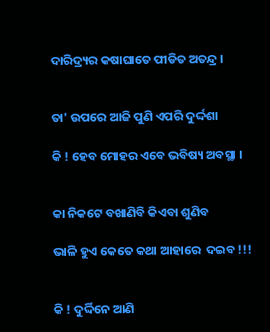ଦାରିଦ୍ର୍ୟର କଷାଘାତେ ପୀଡିତ ଅତନ୍ଦ୍ର ।


ତା' ଉପରେ ଆଜି ପୁଣି ଏପରି ଦୁର୍ଦ୍ଦଶା

କି ! ହେବ ମୋହର ଏବେ ଭବିଷ୍ୟ ଅବସ୍ଥା ।


କା ନିକଟେ ବଖାଣିବି କିଏବା ଶୁଣିବ

ଭାଳି ହୁଏ କେତେ କଥା ଆହାରେ  ଦଇବ !!!


କି ! ଦୁର୍ଦ୍ଦିନେ ଆଣି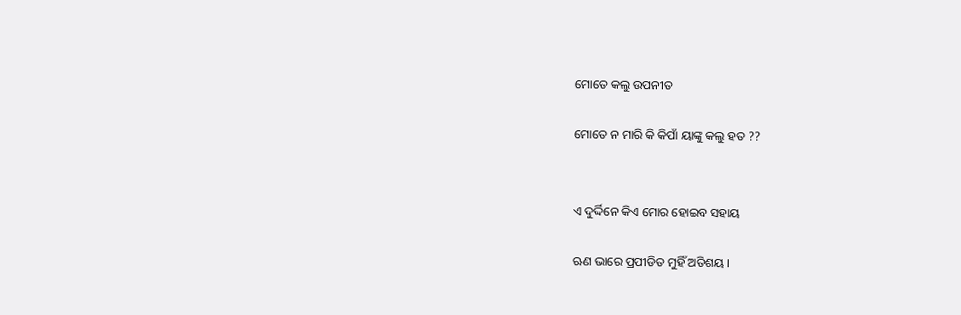ମୋତେ କଲୁ ଉପନୀତ

ମୋତେ ନ ମାରି କି କିପାଁ ୟାଙ୍କୁ କଲୁ ହତ ??


ଏ ଦୁର୍ଦ୍ଦିନେ କିଏ ମୋର ହୋଇବ ସହାୟ

ଋଣ ଭାରେ ପ୍ରପୀଡିତ ମୁହିଁ ଅତିଶୟ ।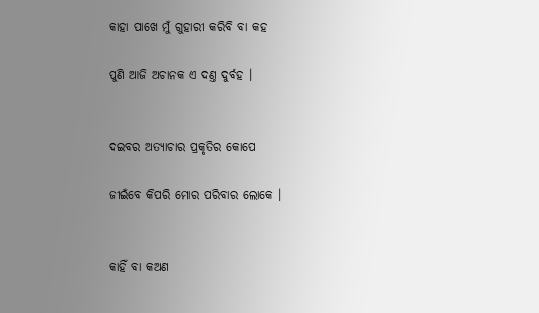କାହା ପାଖେ ମୁଁ ଗୁହାରୀ କରିବି ବା କହ

ପୁଣି ଆଜି ଅଚାନକ ଏ ଦଣ୍ତ ଦୁର୍ବହ ।


ଦଇବର ଅତ୍ୟାଚାର ପ୍ରକୃତିର କୋପେ

ଜୀଇଁବେ କିପରି ମୋର ପରିବାର ଲୋକେ ।


କାହିଁ ବା କଅଣ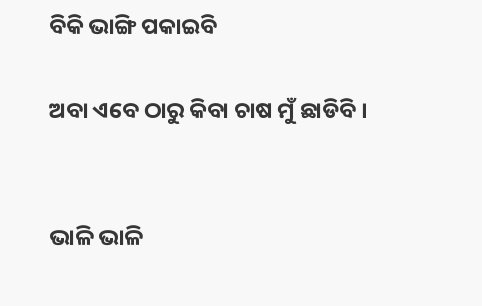ବିକି ଭାଙ୍ଗି ପକାଇବି

ଅବା ଏବେ ଠାରୁ କିବା ଚାଷ ମୁଁ ଛାଡିବି ।


ଭାଳି ଭାଳି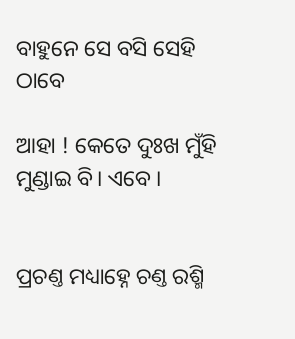ବାହୁନେ ସେ ବସି ସେହି ଠାବେ

ଆହା ! କେତେ ଦୁଃଖ ମୁଁହି ମୁଣ୍ଡାଇ ବି। ଏବେ ।


ପ୍ରଚଣ୍ତ ମଧ୍ୟାହ୍ନେ ଚଣ୍ତ ରଶ୍ମି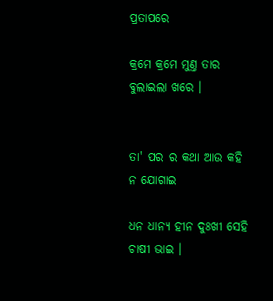ପ୍ରତାପରେ

କ୍ରମେ କ୍ରମେ ମୁଣ୍ତ ତାର ବୁଲାଇଲା ଖରେ ।


ତା' ପର ର କଥା ଆଉ କହି ନ ଯୋଗାଇ

ଧନ ଧାନ୍ୟ ହୀନ ଦୁଃଖୀ ସେହି ଚାଷୀ ଭାଇ ।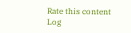Rate this content
Log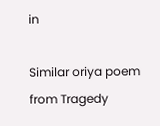in

Similar oriya poem from Tragedy